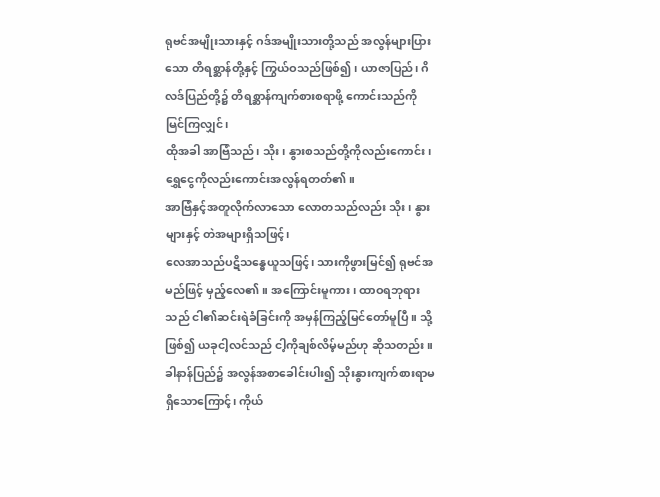ရုဗင်အမျိုးသားနှင့် ဂဒ်အမျိုးသားတို့သည် အလွန်များပြားသော တိရစ္ဆာန်တို့နှင့် ကြွယ်ဝသည်ဖြစ်၍၊ ယာဇာပြည်၊ ဂိလဒ်ပြည်တို့၌ တိရစ္ဆာန်ကျက်စားစရာဖို့ ကောင်းသည်ကိုမြင်ကြလျှင်၊
ထိုအခါ အာဗြံသည်၊ သိုး၊ နွားစသည်တို့ကိုလည်းကောင်း၊ ရွှေငွေကိုလည်းကောင်းအလွန်ရတတ်၏။
အာဗြံနှင့်အတူလိုက်လာသော လောတသည်လည်း သိုး၊ နွားများနှင့် တဲအများရှိသဖြင့်၊
လေအာသည်ပဋိသန္ဓေယူသဖြင့်၊ သားကိုဖွားမြင်၍ ရုဗင်အမည်ဖြင့် မှည့်လေ၏။ အကြောင်းမူကား၊ ထာဝရဘုရားသည် ငါ၏ဆင်းရဲခံခြင်းကို အမှန်ကြည့်မြင်တော်မူပြီ။ သို့ဖြစ်၍ ယခုငါ့လင်သည် ငါ့ကိုချစ်လိမ့်မည်ဟု ဆိုသတည်း။
ခါနာန်ပြည်၌ အလွန်အစာခေါင်းပါး၍ သိုးနွားကျက်စားရာမရှိသောကြောင့်၊ ကိုယ်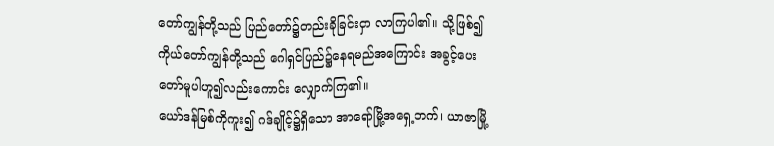တော်ကျွန်တို့သည် ပြည်တော်၌တည်းခိုခြင်းငှာ လာကြပါ၏။ သို့ဖြစ်၍ ကိုယ်တော်ကျွန်တို့သည် ဂေါရှင်ပြည်၌နေရမည်အကြောင်း အခွင့်ပေးတော်မူပါဟူ၍လည်းကောင်း လျှောက်ကြ၏။
ယော်ဒန်မြစ်ကိုကူး၍ ဂဒ်ချိုင့်၌ရှိသော အာရော်မြို့အရှေ့ဘက်၊ ယာဇာမြို့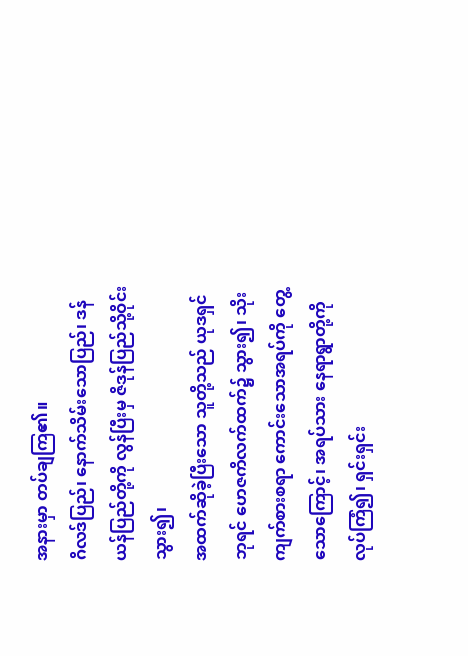အနားမှာ တပ်ချကြ၏။
ဂိလဒ်ပြည်၊ နောက်သိမ်းသောပြည်၊ ဒန်ယန်ပြည်တို့ကို လွန်ပြီးမှ ဇိဒုန်ပြည်သို့ဝိုင်းသွား၍၊
အထက်ဆိုခဲ့ပြီးသော သူတို့သည် ယုဒရှင်ဘုရင် ဟေဇကိလက်ထက်၌ သွား၍၊ သိုးကျက်စားစရာ ကောင်းသောအရပ်ကို တွေ့သောကြောင့်၊ အရပ်သား နေရာရွာတို့ကိုလုပ်ကြံ၍၊ ရှင်းရှင်း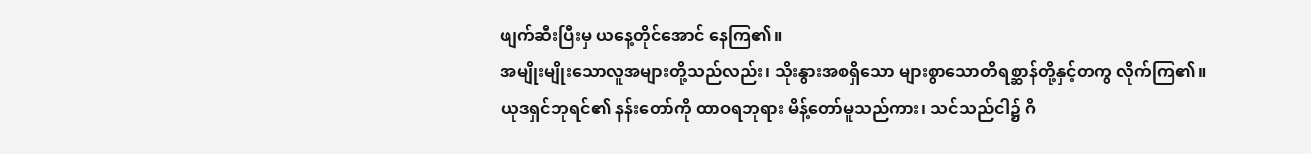ဖျက်ဆီးပြီးမှ ယနေ့တိုင်အောင် နေကြ၏။
အမျိုးမျိုးသောလူအများတို့သည်လည်း၊ သိုးနွားအစရှိသော များစွာသောတိရစ္ဆာန်တို့နှင့်တကွ လိုက်ကြ၏။
ယုဒရှင်ဘုရင်၏ နန်းတော်ကို ထာဝရဘုရား မိန့်တော်မူသည်ကား၊ သင်သည်ငါ၌ ဂိ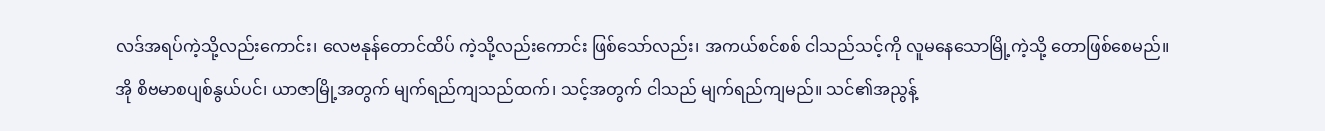လဒ်အရပ်ကဲ့သို့လည်းကောင်း၊ လေဗနုန်တောင်ထိပ် ကဲ့သို့လည်းကောင်း ဖြစ်သော်လည်း၊ အကယ်စင်စစ် ငါသည်သင့်ကို လူမနေသောမြို့ကဲ့သို့ တောဖြစ်စေမည်။
အို စိဗမာစပျစ်နွယ်ပင်၊ ယာဇာမြို့အတွက် မျက်ရည်ကျသည်ထက်၊ သင့်အတွက် ငါသည် မျက်ရည်ကျမည်။ သင်၏အညွန့်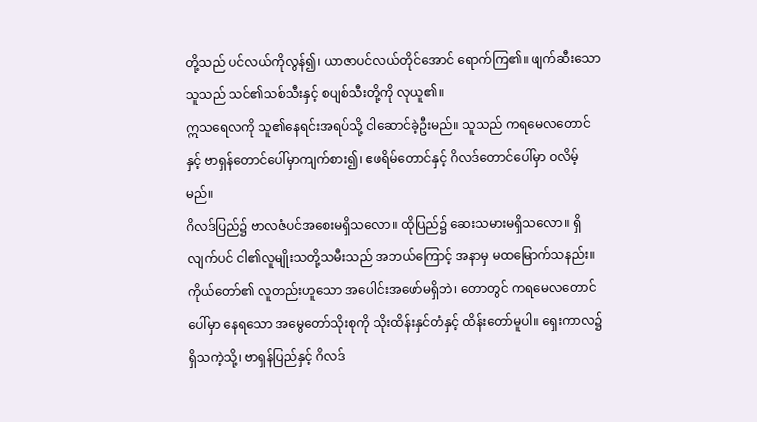တို့သည် ပင်လယ်ကိုလွန်၍၊ ယာဇာပင်လယ်တိုင်အောင် ရောက်ကြ၏။ ဖျက်ဆီးသောသူသည် သင်၏သစ်သီးနှင့် စပျစ်သီးတို့ကို လုယူ၏။
ဣသရေလကို သူ၏နေရင်းအရပ်သို့ ငါဆောင်ခဲ့ဦးမည်။ သူသည် ကရမေလတောင်နှင့် ဗာရှန်တောင်ပေါ်မှာကျက်စား၍၊ ဧဖရိမ်တောင်နှင့် ဂိလဒ်တောင်ပေါ်မှာ ဝလိမ့်မည်။
ဂိလဒ်ပြည်၌ ဗာလဇံပင်အစေးမရှိသလော။ ထိုပြည်၌ ဆေးသမားမရှိသလော။ ရှိလျက်ပင် ငါ၏လူမျိုးသတို့သမီးသည် အဘယ်ကြောင့် အနာမှ မထမြောက်သနည်း။
ကိုယ်တော်၏ လူတည်းဟူသော အပေါင်းအဖော်မရှိဘဲ၊ တောတွင် ကရမေလတောင်ပေါ်မှာ နေရသော အမွေတော်သိုးစုကို သိုးထိန်းနှင်တံနှင့် ထိန်းတော်မူပါ။ ရှေးကာလ၌ ရှိသကဲ့သို့၊ ဗာရှန်ပြည်နှင့် ဂိလဒ်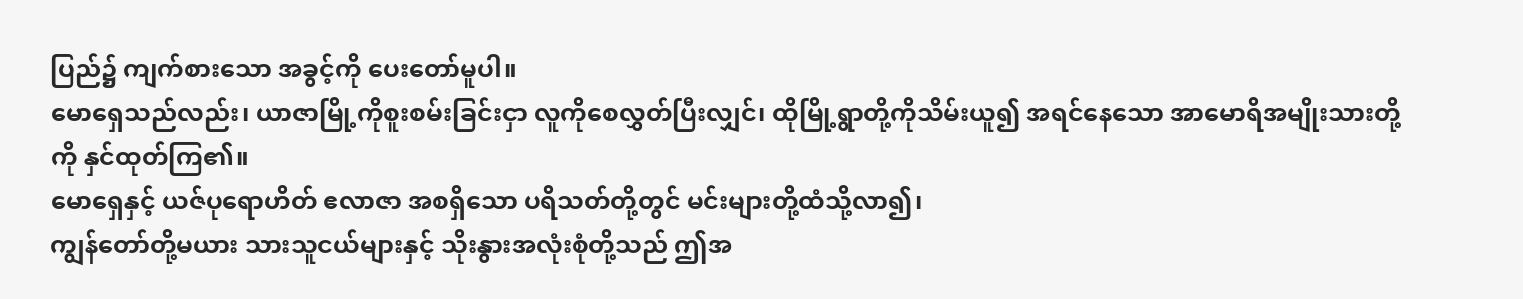ပြည်၌ ကျက်စားသော အခွင့်ကို ပေးတော်မူပါ။
မောရှေသည်လည်း၊ ယာဇာမြို့ကိုစူးစမ်းခြင်းငှာ လူကိုစေလွှတ်ပြီးလျှင်၊ ထိုမြို့ရွာတို့ကိုသိမ်းယူ၍ အရင်နေသော အာမောရိအမျိုးသားတို့ကို နှင်ထုတ်ကြ၏။
မောရှေနှင့် ယဇ်ပုရောဟိတ် ဧလာဇာ အစရှိသော ပရိသတ်တို့တွင် မင်းများတို့ထံသို့လာ၍၊
ကျွန်တော်တို့မယား သားသူငယ်များနှင့် သိုးနွားအလုံးစုံတို့သည် ဤအ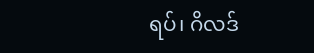ရပ်၊ ဂိလဒ်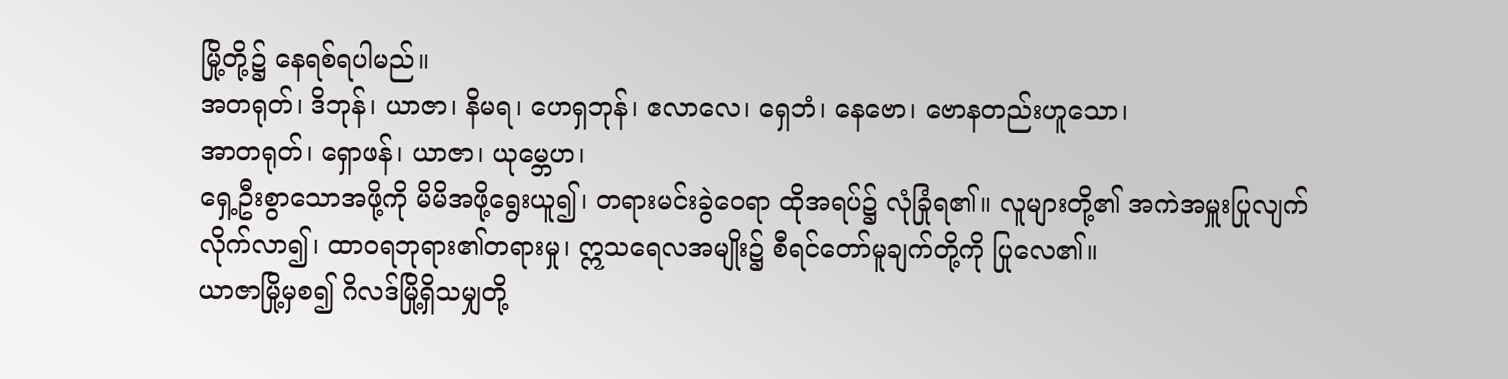မြို့တို့၌ နေရစ်ရပါမည်။
အတရုတ်၊ ဒိဘုန်၊ ယာဇာ၊ နိမရ၊ ဟေရှဘုန်၊ ဧလာလေ၊ ရှေဘံ၊ နေဗော၊ ဗောနတည်းဟူသော၊
အာတရုတ်၊ ရှောဖန်၊ ယာဇာ၊ ယုမ္ဘေဟ၊
ရှေ့ဦးစွာသောအဖို့ကို မိမိအဖို့ရွေးယူ၍၊ တရားမင်းခွဲဝေရာ ထိုအရပ်၌ လုံခြုံရ၏။ လူများတို့၏ အကဲအမှူးပြုလျက် လိုက်လာ၍၊ ထာဝရဘုရား၏တရားမှု၊ ဣသရေလအမျိုး၌ စီရင်တော်မူချက်တို့ကို ပြုလေ၏။
ယာဇာမြို့မှစ၍ ဂိလဒ်မြို့ရှိသမျှတို့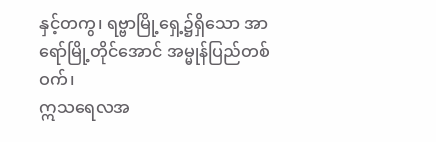နှင့်တကွ၊ ရဗ္ဗာမြို့ရှေ့၌ရှိသော အာရော်မြို့တိုင်အောင် အမ္မုန်ပြည်တစ်ဝက်၊
ဣသရေလအ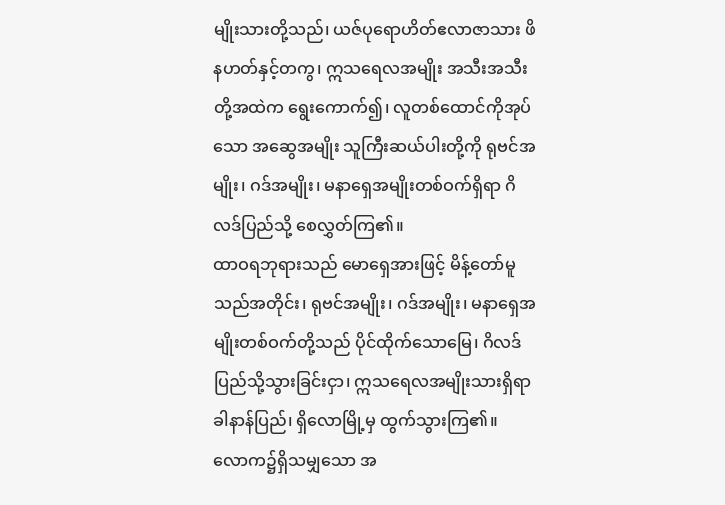မျိုးသားတို့သည်၊ ယဇ်ပုရောဟိတ်ဧလာဇာသား ဖိနဟတ်နှင့်တကွ၊ ဣသရေလအမျိုး အသီးအသီးတို့အထဲက ရွေးကောက်၍၊ လူတစ်ထောင်ကိုအုပ်သော အဆွေအမျိုး သူကြီးဆယ်ပါးတို့ကို ရုဗင်အမျိုး၊ ဂဒ်အမျိုး၊ မနာရှေအမျိုးတစ်ဝက်ရှိရာ ဂိလဒ်ပြည်သို့ စေလွှတ်ကြ၏။
ထာဝရဘုရားသည် မောရှေအားဖြင့် မိန့်တော်မူသည်အတိုင်း၊ ရုဗင်အမျိုး၊ ဂဒ်အမျိုး၊ မနာရှေအမျိုးတစ်ဝက်တို့သည် ပိုင်ထိုက်သောမြေ၊ ဂိလဒ်ပြည်သို့သွားခြင်းငှာ၊ ဣသရေလအမျိုးသားရှိရာ ခါနာန်ပြည်၊ ရှိလောမြို့မှ ထွက်သွားကြ၏။
လောက၌ရှိသမျှသော အ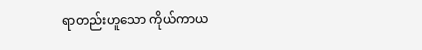ရာတည်းဟူသော ကိုယ်ကာယ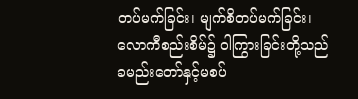တပ်မက်ခြင်း၊ မျက်စိတပ်မက်ခြင်း၊ လောကီစည်းစိမ်၌ ဝါကြွားခြင်းတို့သည် ခမည်းတော်နှင့်မစပ်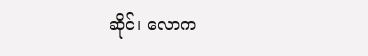ဆိုင်၊ လောက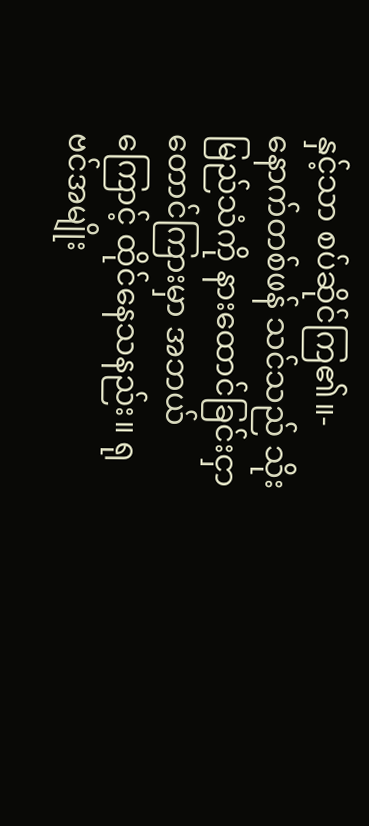နှင့်သာ စပ်ဆိုင်ကြ၏။-
နောက်တစ်ဖန် သင်သည် သိုးမြည်သံကို နားထောင်ခြင်းငှာ တောင်ကြားမှာ အဘယ်ကြောင့် ထိုင်နေသနည်း။ ရုဗင်အမျိုး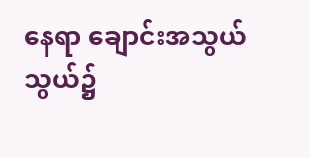နေရာ ချောင်းအသွယ်သွယ်၌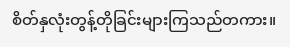စိတ်နှလုံးတွန့်တိုခြင်းများကြသည်တကား။